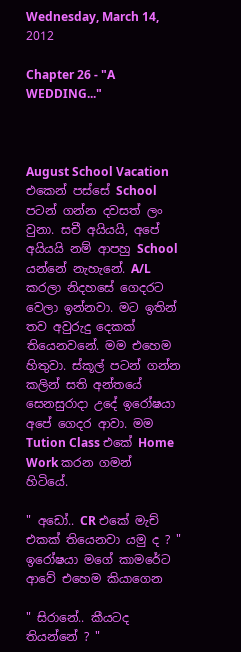Wednesday, March 14, 2012

Chapter 26 - "A WEDDING..."



August School Vacation එකෙන් පස්සේ School පටන් ගන්න දවසත් ලං වුනා. සචී අයියයි, අපේ අයියයි නම් ආපහු School යන්නේ නැහැනේ. A/L කරලා නිදහසේ ගෙදරට වෙලා ඉන්නවා. මට ඉතින් තව අවුරුදු දෙකක් තියෙනවනේ. මම එහෙම හිතුවා. ස්කූල් පටන් ගන්න කලින් සති අන්තයේ සෙනසුරාදා උදේ ඉරෝෂයා අපේ ගෙදර ආවා. මම Tution Class එකේ Home Work කරන ගමන් හිටියේ.

" අඩෝ.. CR එකේ මැච් එකක් තියෙනවා යමු ද ? "
ඉරෝෂයා මගේ කාමරේට ආවේ එහෙම කියාගෙන

" සිරානේ.. කීයටද තියන්නේ ? "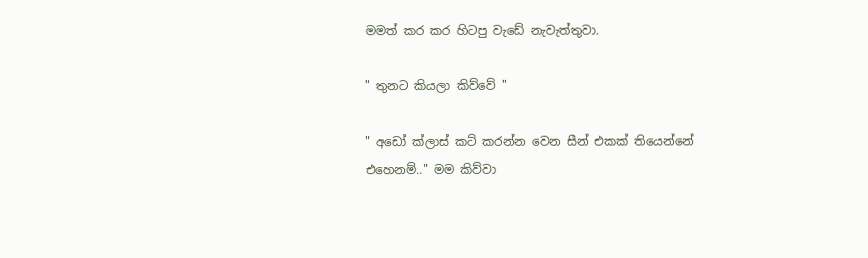මමත් කර කර හිටපු වැඩේ නැවැත්තුවා.

" තුනට කියලා කිව්වේ "

" අඩෝ ක්ලාස් කට් කරන්න වෙන සීන් එකක් තියෙන්නේ එහෙනම්.." මම කිව්වා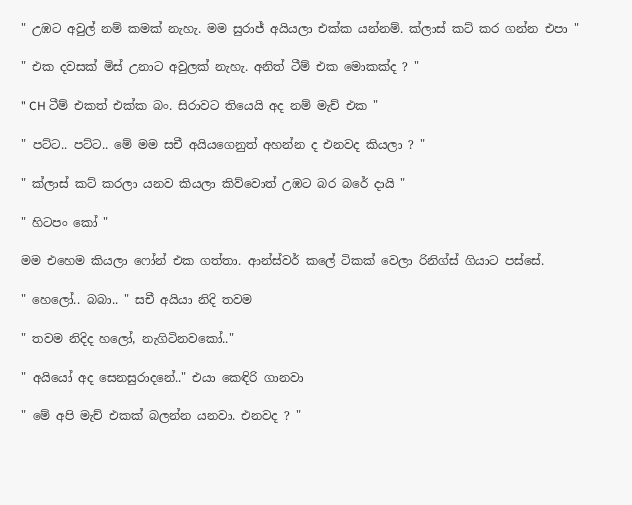" උඹට අවුල් නම් කමක් නැහැ. මම සුරාජ් අයියලා එක්ක යන්නම්. ක්ලාස් කට් කර ගන්න එපා "

" එක දවසක් මිස් උනාට අවුලක් නැහැ. අනිත් ටීම් එක මොකක්ද ? "

" CH ටීම් එකත් එක්ක බං. සිරාවට තියෙයි අද නම් මැච් එක "

" පට්ට.. පට්ට.. මේ මම සචී අයියගෙනුත් අහන්න ද එනවද කියලා ? "

" ක්ලාස් කට් කරලා යනව කියලා කිව්වොත් උඹට බර බරේ දායි "

" හිටපං කෝ "

මම එහෙම කියලා ෆෝන් එක ගත්තා. ආන්ස්වර් කලේ ටිකක් වෙලා ‍රිනිග්ස් ගියාට පස්සේ.

" හෙලෝ.. බබා.. " සචී අයියා නිදි තවම

" තවම නිදිද හලෝ, නැගිටිනවකෝ.."

" අයියෝ අද සෙනසුරාදනේ.." එයා කෙඳිරි ගානවා

" මේ අපි මැච් එකක් බලන්න යනවා. එනවද ? "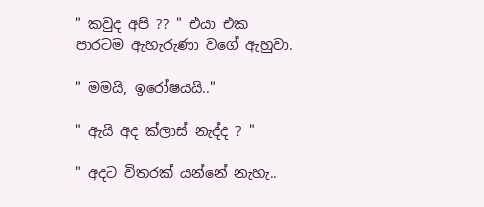" කවුද අපි ?? " එයා එක පාරටම ඇහැරුණා වගේ ඇහුවා.

" මමයි, ඉරෝෂයයි.."

" ඇයි අද ක්ලාස් නැද්ද ? "

" අදට විතරක් යන්නේ නැහැ..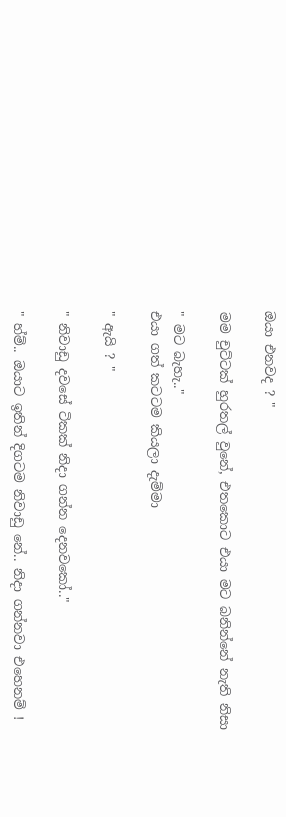ඔයා එනවද ? "

මම චුට්ටක් හුරතල් වුනේ, එතකොට එයා මට බනින්නේ නැති නිසා

" මට බැහැ.."
එයා ගත් කටටම කියලා දැම්මා

" ඇයි ? "

" නිවාඩු දවසේ ටිකක් නිදා ගන්න දෙනවකෝ.."

" හ්ම්.. ඔයාට ඉතින් දිගටම නිවාඩු නේ.. නිදා ගන්නවා එහෙනම් !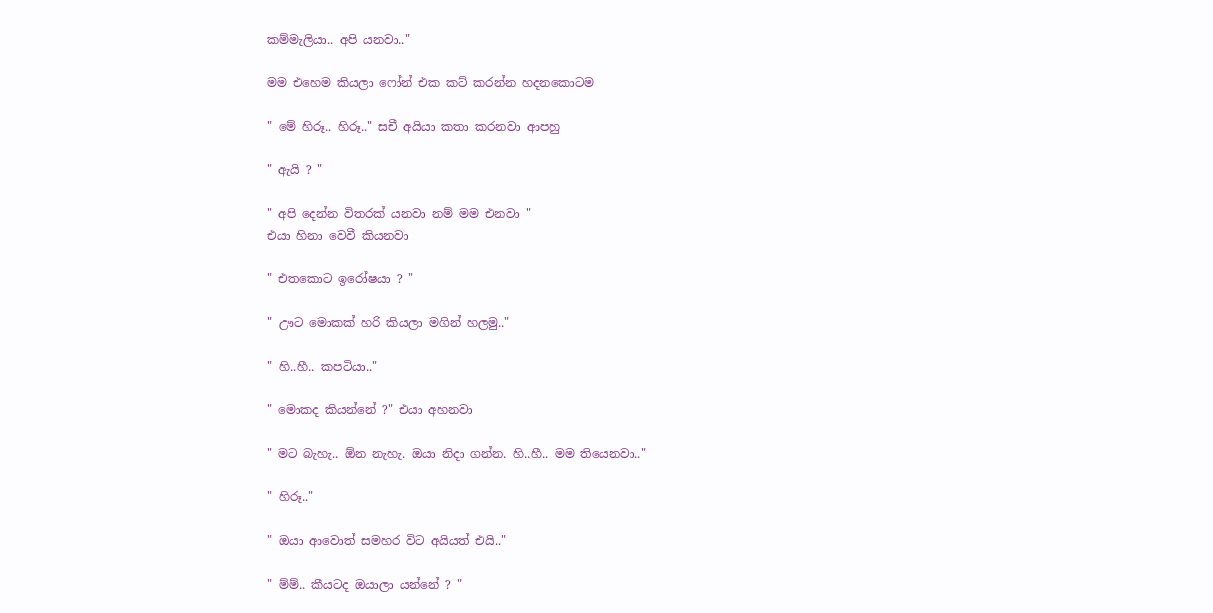කම්මැලියා.. අපි යනවා.."

මම එහෙම කියලා ෆෝන් එක කට් කරන්න හදනකොටම

" මේ හිරූ.. හිරූ.." සචී අයියා කතා කරනවා ආපහු

" ඇයි ? "

" අපි දෙන්න විතරක් යනවා නම් මම එනවා "
එයා හිනා වෙවී කියනවා

" එතකොට ඉරෝෂයා ? "

" ඌට මොකක් හරි කියලා මගින් හලමු.."

" හි..හී.. කපටියා.."

" මොකද කියන්නේ ?" එයා අහනවා

" මට බැහැ.. ඕන නැහැ. ඔයා නිදා ගන්න. හි..හී.. මම තියෙනවා.."

" හිරූ.."

" ඔයා ආවොත් සමහර විට අයියත් එයි.."

" ම්ම්.. කීයටද ඔයාලා යන්නේ ? "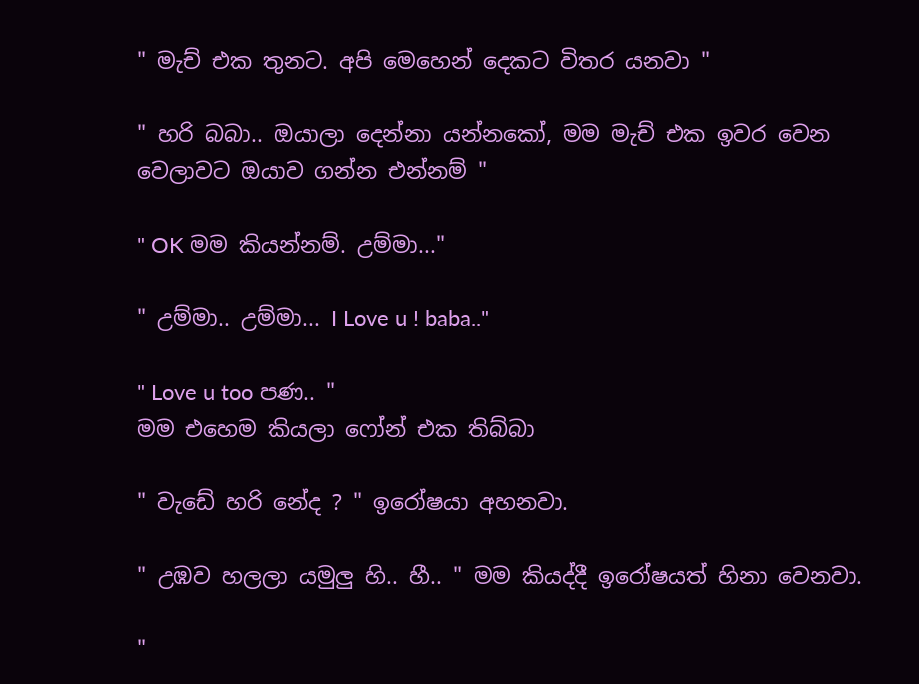" මැච් එක තුනට. අපි මෙහෙන් දෙකට විතර යනවා "

" හරි බබා.. ඔයාලා දෙන්නා යන්නකෝ, මම මැච් එක ඉවර වෙන වෙලාවට ඔයාව ගන්න එන්නම් "

" OK මම කියන්නම්. උම්මා..."

" උම්මා.. උම්මා... I Love u ! baba.."

" Love u too පණ.. "
මම එහෙම කියලා ෆෝන් එක තිබ්බා

" වැඩේ හරි නේද ? " ඉරෝෂයා අහනවා.

" උඹව හලලා යමුලු හි.. හී.. " මම කියද්දී ඉරෝෂයත් හිනා වෙනවා.

"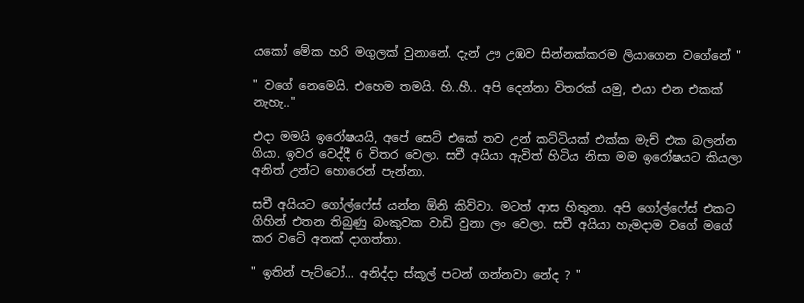යකෝ මේක හරි මගුලක් වුනානේ. දැන් ඌ උඹව සින්නක්කරම ලියාගෙන වගේනේ "

" වගේ නෙමෙයි. එහෙම තමයි. හි..හී.. අපි දෙන්නා විතරක් යමු, එයා එන එකක් නැහැ.."

එදා මමයි ඉරෝෂයයි, අපේ සෙට් එකේ තව උන් කට්ටියක් එක්ක මැච් එක බලන්න ගියා. ඉවර වෙද්දී 6 විතර වෙලා. සචී අයියා ඇවිත් හිටිය නිසා මම ඉරෝෂයට කියලා අනිත් උන්ට හොරෙන් පැන්නා.

සචී අයියට ගෝල්ෆේස් යන්න ඕනි කිව්වා. මටත් ආස හිතුනා. අපි ගෝල්ෆේස් එකට ගිහින් එතන තිබුණු බංකුවක වාඩි වුනා ලං වෙලා. සචී අයියා හැමදාම වගේ මගේ කර වටේ අතක් දාගත්තා.

" ඉතින් පැට්ටෝ... අනිද්දා ස්කූල් පටන් ගන්නවා නේද ? "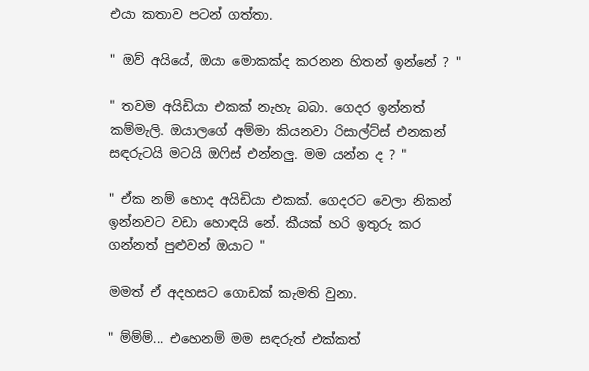එයා කතාව පටන් ගත්තා.

" ඔව් අයියේ, ඔයා මොකක්ද කරනන හිතන් ඉන්නේ ? "

" තවම අයිඩියා එකක් නැහැ බබා. ගෙදර ඉන්නත් කම්මැලි. ඔයාලගේ අම්මා කියනවා රිසාල්ට්ස් එනකන් සඳරුටයි මටයි ඔෆිස් එන්නලු. මම යන්න ද ? "

" ඒක නම් හොද අයිඩියා එකක්. ගෙදරට වෙලා නිකන් ඉන්නවට වඩා හොඳයි නේ. කීයක් හරි ඉතුරු කර ගන්නත් පුළුවන් ඔයාට "

මමත් ඒ අදහසට ගොඩක් කැමති වුනා.

" ම්ම්ම්... එහෙනම් මම සඳරුත් එක්කත්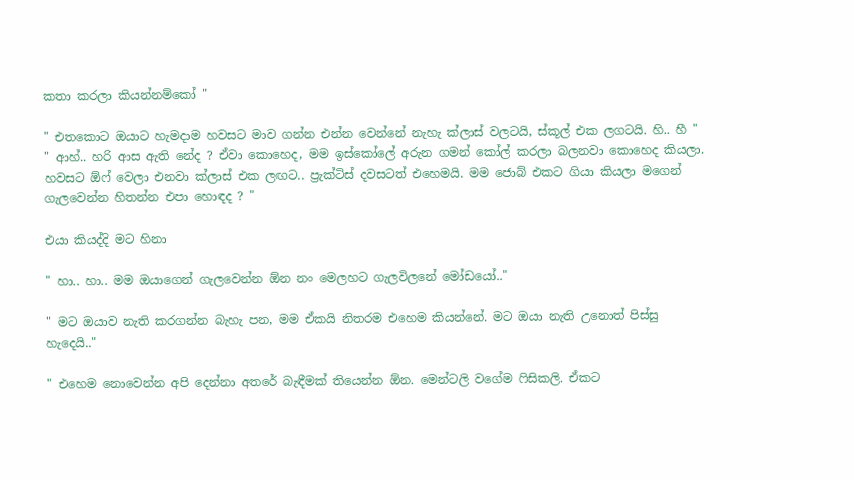කතා කරලා කියන්නම්කෝ "

" එතකොට ඔයාට හැමදාම හවසට මාව ගන්න එන්න වෙන්නේ නැහැ ක්ලාස් වලටයි, ස්කූල් එක ලගටයි. හි.. හී "
" ආහ්.. හරි ආස ඇති නේද ? ඒවා කොහෙද, මම ඉස්කෝලේ අරුන ගමන් කෝල් කරලා බලනවා කොහෙද කියලා. හවසට ඕෆ් වෙලා එනවා ක්ලාස් එක ලඟට.. ප්‍රැක්ටිස් දවසටත් එහෙමයි. මම ජොබ් එකට ගියා කියලා මගෙන් ගැලවෙන්න හිතන්න එපා හොඳද ? "

එයා කියද්දි මට හිනා

" හා.. හා.. මම ඔයාගෙන් ගැලවෙන්න ඕන නං මෙලහට ගැලවිලනේ මෝඩයෝ.."

" මට ඔයාව නැති කරගන්න බැහැ පන, මම ඒකයි නිතරම එහෙම කියන්නේ. මට ඔයා නැති උනොත් පිස්සු හැදෙයි.."

" එහෙම නොවෙන්න අපි දෙන්නා අතරේ බැඳීමක් තියෙන්න ඕන. මෙන්ටලි වගේම ෆිසිකලි. ඒකට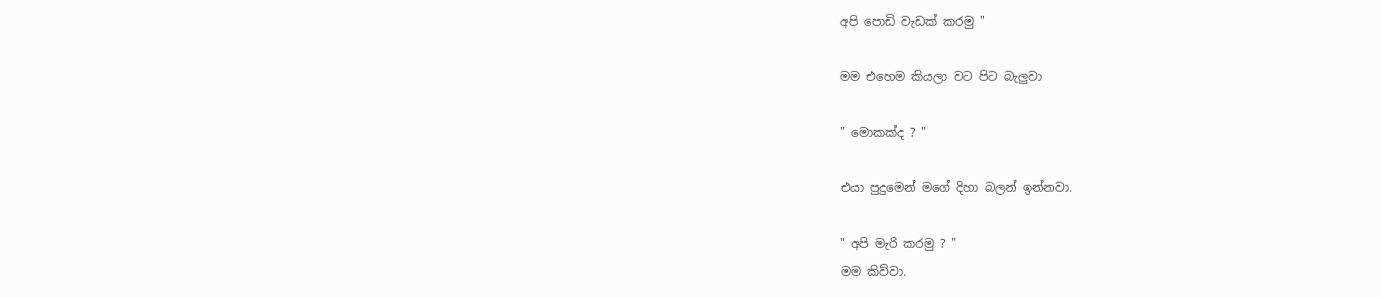අපි පොඩි වැඩක් කරමු "

මම එහෙම කියලා වට පිට බැලුවා

" මොකක්ද ? "

එයා පුදුමෙන් මගේ දිහා බලන් ඉන්නවා.

" අපි මැරි කරමු ? "
මම කිව්වා.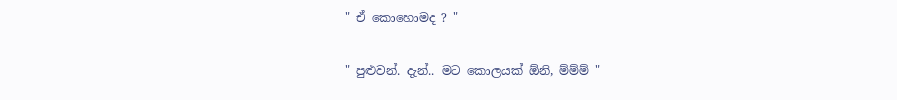" ඒ කොහොමද ? "

" පුළුවන්. දැන්.. මට කොලයක් ඕනි, ම්ම්ම් "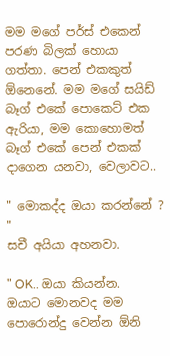මම මගේ පර්ස් එකෙන් පරණ බිලක් හොයා ගත්තා. පෙන් එකකුත් ඕනෙනේ. මම මගේ සයිඩ් බෑග් එකේ පොකෙට් එක ඇරියා, මම කොහොමත් බෑග් එකේ පෙන් එකක් දාගෙන යනවා, වෙලාවට..

" මොකද්ද ඔයා කරන්නේ ? "
සචී අයියා අහනවා.

" OK.. ඔයා කියන්න. ඔයාට මොනවද මම පොරොන්දු වෙන්න ඕනි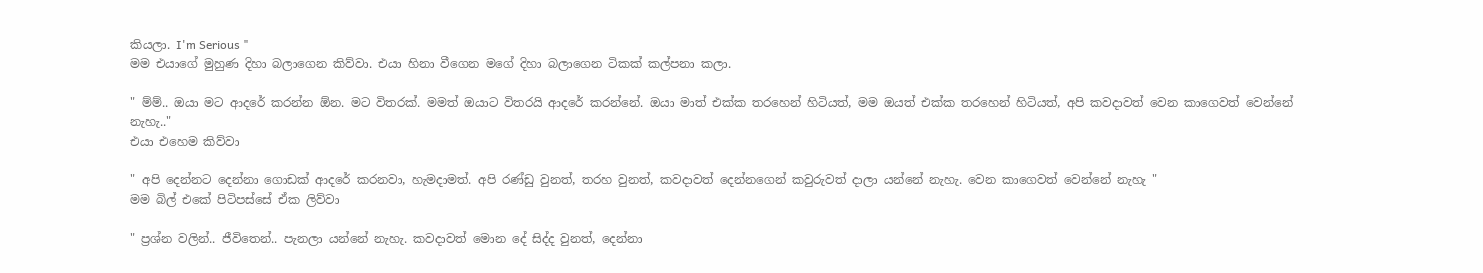කියලා. I'm Serious "
මම එයාගේ මුහුණ දිහා බලාගෙන කිව්වා. එයා හිනා වීගෙන මගේ දිහා බලාගෙන ටිකක් කල්පනා කලා.

" ම්ම්.. ඔයා මට ආදරේ කරන්න ඕන. මට විතරක්. මමත් ඔයාට විතරයි ආදරේ කරන්නේ. ඔයා මාත් එක්ක තරහෙන් හිටියත්, මම ඔයත් එක්ක තරහෙන් හිටියත්, අපි කවදාවත් වෙන කාගෙවත් වෙන්නේ නැහැ.."
එයා එහෙම කිව්වා

" අපි දෙන්නට දෙන්නා ගොඩක් ආදරේ කරනවා, හැමදාමත්. අපි රණ්ඩු වුනත්, තරහ වුනත්, කවදාවත් දෙන්නගෙන් කවුරුවත් දාලා යන්නේ නැහැ. වෙන කාගෙවත් වෙන්නේ නැහැ "
මම බිල් එකේ පිටිපස්සේ ඒක ලිව්වා

" ප්‍රශ්න වලින්.. ජීවිතෙන්.. පැනලා යන්නේ නැහැ. කවදාවත් මොන දේ සිද්ද වුනත්, දෙන්නා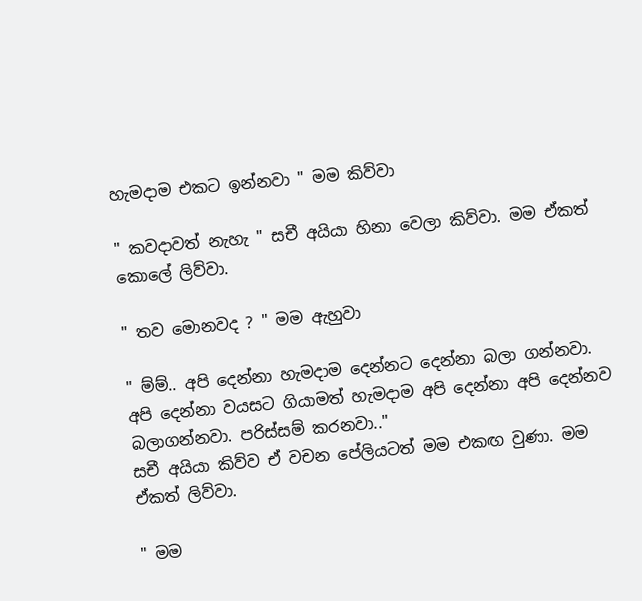හැමදාම එකට ඉන්නවා " මම කිව්වා

" කවදාවත් නැහැ " සචී අයියා හිනා වෙලා කිව්වා. මම ඒකත් කොලේ ලිව්වා.

" තව මොනවද ? " මම ඇහුවා

" ම්ම්.. අපි දෙන්නා හැමදාම දෙන්නට දෙන්නා බලා ගන්නවා. අපි දෙන්නා වයසට ගියාමත් හැමදාම අපි දෙන්නා අපි දෙන්නව බලාගන්නවා. පරිස්සම් කරනවා.."
සචී අයියා කිව්ව ඒ වචන පේලියටත් මම එකඟ වුණා. මම ඒකත් ලිව්වා.

" මම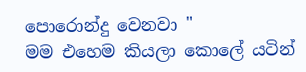පොරොන්දු වෙනවා "
මම එහෙම කියලා කොලේ යටින්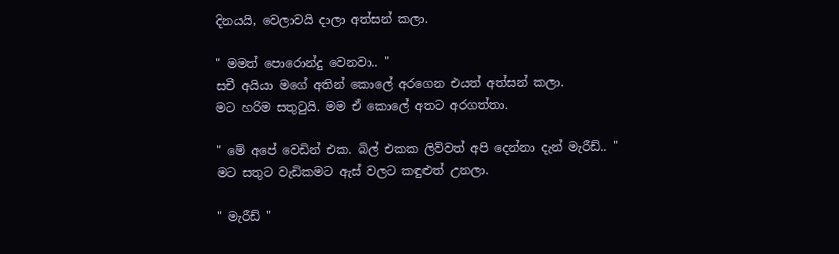දිනයයි, වෙලාවයි දාලා අත්සන් කලා.

" මමත් පොරොන්දු වෙනවා.. "
සචී අයියා මගේ අතින් කොලේ අරගෙන එයත් අත්සන් කලා.
මට හරිම සතුටුයි. මම ඒ කොලේ අතට අරගත්තා.

" මේ අපේ වෙඩින් එක. බිල් එකක ලිව්වත් අපි දෙන්නා දැන් මැරීඩ්.. "
මට සතුට වැඩිකමට ඇස් වලට කඳුළුත් උනලා.

" මැරීඩ් "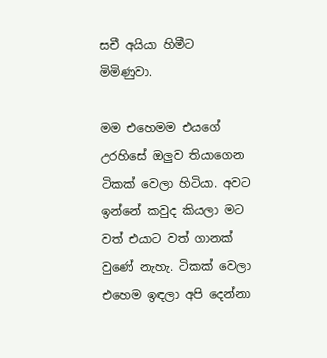සචී අයියා හිමීට මිමිණුවා.

මම එහෙමම එයගේ උරහිසේ ඔලුව තියාගෙන ටිකක් වෙලා හිටියා. අවට ඉන්නේ කවුද කියලා මට වත් එයාට වත් ගානක් වුණේ නැහැ. ටිකක් වෙලා එහෙම ඉඳලා අපි දෙන්නා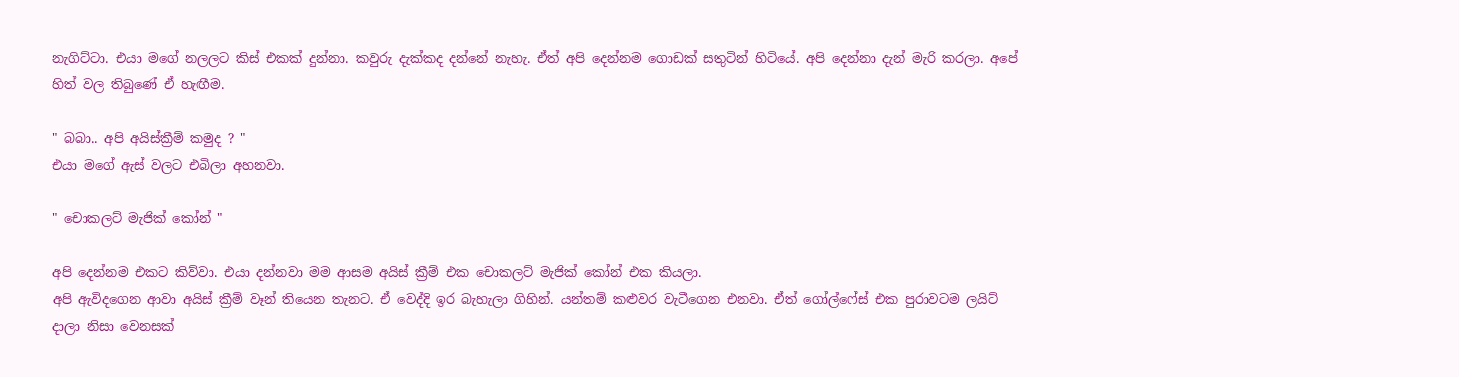නැගිට්ටා. එයා මගේ නලලට කිස් එකක් දුන්නා. කවුරු දැක්කද දන්නේ නැහැ. ඒත් අපි දෙන්නම ගොඩක් සතුටින් හිටියේ. අපි දෙන්නා දැන් මැරි කරලා. අපේ හිත් වල තිබුණේ ඒ හැඟීම.

" බබා.. අපි අයිස්ක්‍රීම් කමුද ? "
එයා මගේ ඇස් වලට එබිලා අහනවා.

" චොකලට් මැජික් කෝන් "

අපි දෙන්නම එකට කිව්වා. එයා දන්නවා මම ආසම අයිස් ක්‍රීම් එක චොකලට් මැජික් කෝන් එක කියලා.
අපි ඇවිදගෙන ආවා අයිස් ක්‍රීම් වෑන් තියෙන තැනට. ඒ වෙද්දි ඉර බැහැලා ගිහින්. යන්තම් කළුවර වැටීගෙන එනවා. ඒත් ගෝල්ෆේස් එක පුරාවටම ලයිට් දාලා නිසා වෙනසක්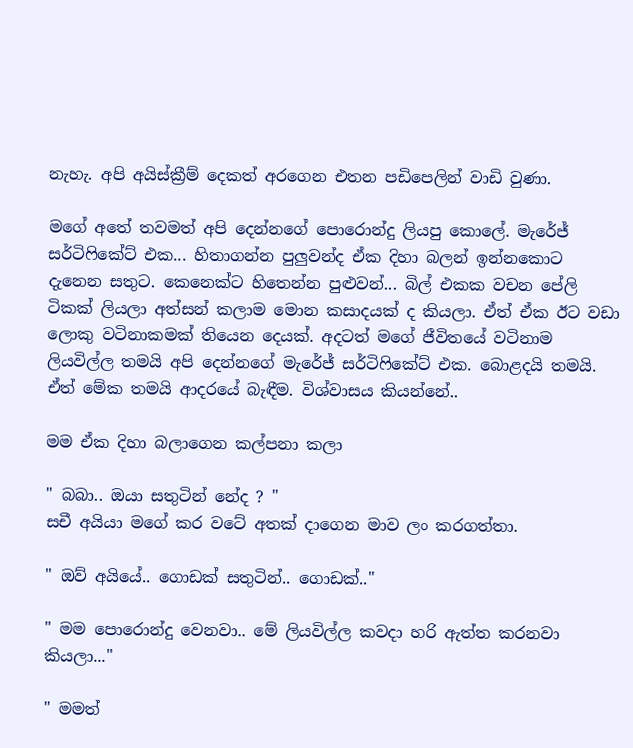නැහැ. අපි අයිස්ක්‍රීම් දෙකත් අරගෙන එතන පඩිපෙලින් වාඩි වුණා.

මගේ අතේ තවමත් අපි දෙන්නගේ පොරොන්දු ලියපු කොලේ. මැරේජ් සර්ටිෆිකේට් එක... හිතාගන්න පුලුවන්ද ඒක දිහා බලන් ඉන්නකොට දැනෙන සතුට. කෙනෙක්ට හිතෙන්න පුළුවන්... බිල් එකක වචන පේලි ටිකක් ලියලා අත්සන් කලාම මොන කසාදයක් ද කියලා. ඒත් ඒක ඊට වඩා ලොකු වටිනාකමක් තියෙන දෙයක්. අදටත් මගේ ජීවිතයේ වටිනාම ලියවිල්ල තමයි අපි දෙන්නගේ මැරේජ් සර්ටිෆිකේට් එක. බොළදයි තමයි. ඒත් මේක තමයි ආදරයේ බැඳීම. විශ්වාසය කියන්නේ..

මම ඒක දිහා බලාගෙන කල්පනා කලා

" බබා.. ඔයා සතුටින් නේද ? "
සචී අයියා මගේ කර වටේ අතක් දාගෙන මාව ලං කරගත්තා.

" ඔව් අයියේ.. ගොඩක් සතුටින්.. ගොඩක්.."

" මම පොරොන්දු වෙනවා.. මේ ලියවිල්ල කවදා හරි ඇත්ත කරනවා කියලා..."

" මමත්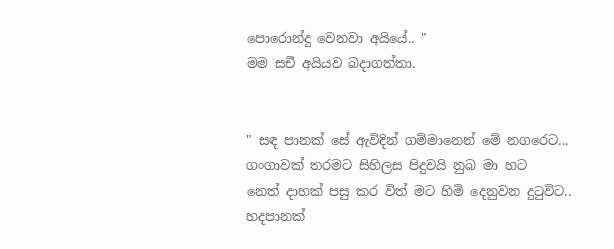පොරොන්දු වෙනවා අයියේ.. "
මම සචී අයියව බදාගත්තා.


" සඳ පානක් සේ ඇවිදින් ගම්මානෙන් මේ නගරෙට...
ගංගාවක් තරමට සිහිලස පිදුවයි නුබ මා හට
නෙත් දාහක් පසු කර විත් මට හිමි දෙනුවන දුටුවිට..
හදපානක්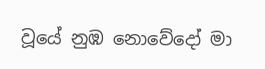වූයේ නුඹ නොවේදෝ මා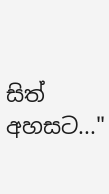සිත් අහසට..."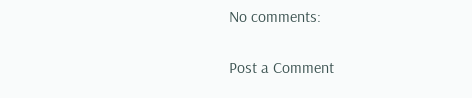No comments:

Post a Comment